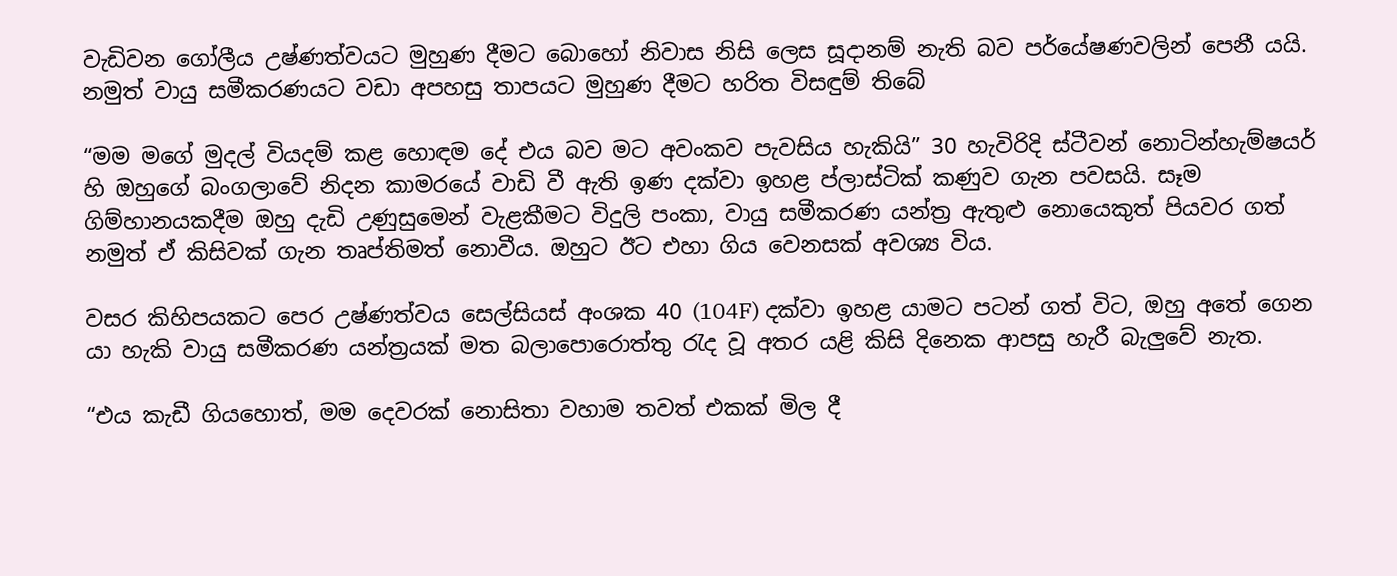වැඩිවන ගෝලීය උෂ්ණත්වයට මුහුණ දීමට බොහෝ නිවාස නිසි ලෙස සූදානම් නැති බව පර්යේෂණවලින් පෙනී යයි. නමුත් වායු සමීකරණයට වඩා අපහසු තාපයට මුහුණ දීමට හරිත විසඳුම් තිබේ

“මම මගේ මුදල් වියදම් කළ හොඳම දේ එය බව මට අවංකව පැවසිය හැකියි” 30 හැවිරිදි ස්ටීවන් නොටින්හැම්ෂයර් හි ඔහුගේ බංගලාවේ නිදන කාමරයේ වාඩි වී ඇති ඉණ දක්වා ඉහළ ප්ලාස්ටික් කණුව ගැන පවසයි. සෑම ගිම්හානයකදීම ඔහු දැඩි උණුසුමෙන් වැළකීමට විදුලි පංකා, වායු සමීකරණ යන්ත්‍ර ඇතුළු නොයෙකුත් පියවර ගත් නමුත් ඒ කිසිවක් ගැන තෘප්තිමත් නොවීය. ඔහුට ඊට එහා ගිය වෙනසක් අවශ්‍ය විය.

වසර කිහිපයකට පෙර උෂ්ණත්වය සෙල්සියස් අංශක 40 (104F) දක්වා ඉහළ යාමට පටන් ගත් විට, ඔහු අතේ ගෙන යා හැකි වායු සමීකරණ යන්ත්‍රයක් මත බලාපොරොත්තු රැද වූ අතර යළි කිසි දිනෙක ආපසු හැරී බැලුවේ නැත.

“එය කැඩී ගියහොත්, මම දෙවරක් නොසිතා වහාම තවත් එකක් මිල දී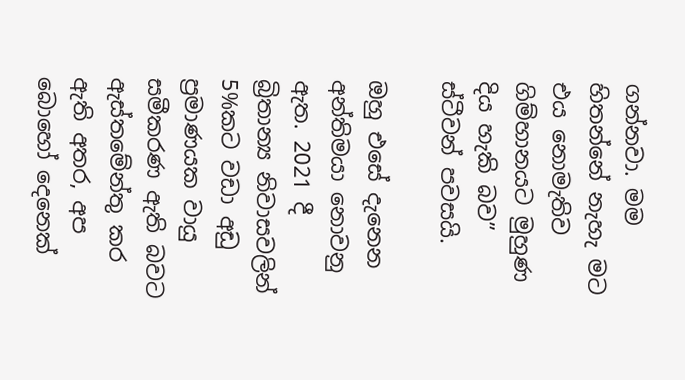ගන්නවා. මම හිතන්නේ නැහැ මට එය නොමැතිව ගිම්හානයට මුහුණ දිය හැකි බව” ස්ටීවන් පවසයි.

ඔහු එසේ දැනෙන අන්තිමයා නොවනු ඇත. 2021 දී බ්‍රිතාන්‍ය නිවාසවලින් 5%කට වඩා අඩු ප්‍රමාණයක වායු සමීකරණ ඇති බවට ඇස්තමේන්තු කර ඇති අතර, අප බොහෝ දෙනෙක්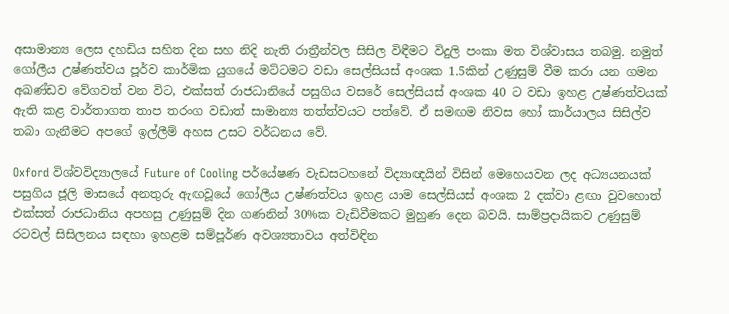අසාමාන්‍ය ලෙස දහඩිය සහිත දින සහ නිදි නැති රාත්‍රීන්වල සිසිල විඳීමට විදුලි පංකා මත විශ්වාසය තබමු. නමුත් ගෝලීය උෂ්ණත්වය පූර්ව කාර්මික යුගයේ මට්ටමට වඩා සෙල්සියස් අංශක 1.5කින් උණුසුම් වීම කරා යන ගමන අඛණ්ඩව වේගවත් වන විට, එක්සත් රාජධානියේ පසුගිය වසරේ සෙල්සියස් අංශක 40 ට වඩා ඉහළ උෂ්ණත්වයක් ඇති කළ වාර්තාගත තාප තරංග වඩාත් සාමාන්‍ය තත්ත්වයට පත්වේ. ඒ සමඟම නිවස හෝ කාර්යාලය සිසිල්ව තබා ගැනීමට අපගේ ඉල්ලීම් අහස උසට වර්ධනය වේ.

Oxford විශ්වවිද්‍යාලයේ Future of Cooling පර්යේෂණ වැඩසටහනේ විද්‍යාඥයින් විසින් මෙහෙයවන ලද අධ්‍යයනයක් පසුගිය ජූලි මාසයේ අනතුරු ඇඟවූයේ ගෝලීය උෂ්ණත්වය ඉහළ යාම සෙල්සියස් අංශක 2 දක්වා ළඟා වුවහොත් එක්සත් රාජධානිය අපහසු උණුසුම් දින ගණනින් 30%ක වැඩිවීමකට මුහුණ දෙන බවයි. සාම්ප්‍රදායිකව උණුසුම් රටවල් සිසිලනය සඳහා ඉහළම සම්පූර්ණ අවශ්‍යතාවය අත්විඳින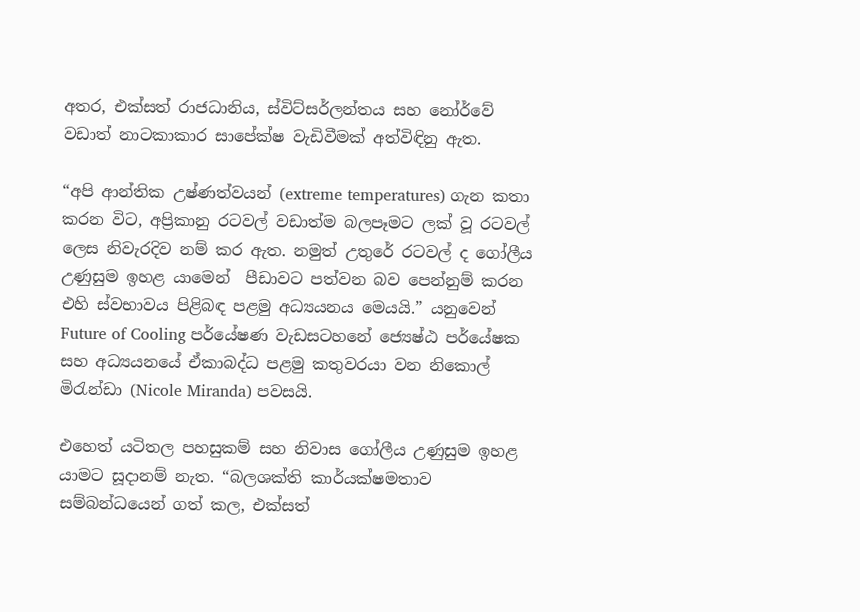අතර, එක්සත් රාජධානිය, ස්විට්සර්ලන්තය සහ නෝර්වේ වඩාත් නාටකාකාර සාපේක්ෂ වැඩිවීමක් අත්විඳිනු ඇත.

“අපි ආන්තික උෂ්ණත්වයන් (extreme temperatures) ගැන කතා කරන විට, අප්‍රිකානු රටවල් වඩාත්ම බලපෑමට ලක් වූ රටවල් ලෙස නිවැරදිව නම් කර ඇත. නමුත් උතුරේ රටවල් ද ගෝලීය උණුසුම ඉහළ යාමෙන්  පීඩාවට පත්වන බව පෙන්නුම් කරන එහි ස්වභාවය පිළිබඳ පළමු අධ්‍යයනය මෙයයි.” යනුවෙන් Future of Cooling පර්යේෂණ වැඩසටහනේ ජ්‍යෙෂ්ඨ පර්යේෂක සහ අධ්‍යයනයේ ඒකාබද්ධ පළමු කතුවරයා වන නිකොල් මිරැන්ඩා (Nicole Miranda) පවසයි.

එහෙත් යටිතල පහසුකම් සහ නිවාස ගෝලීය උණුසුම ඉහළ යාමට සූදානම් නැත. “බලශක්ති කාර්යක්ෂමතාව සම්බන්ධයෙන් ගත් කල, එක්සත්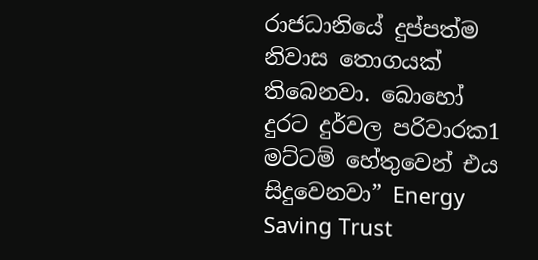රාජධානියේ දුප්පත්ම නිවාස තොගයක් තිබෙනවා. බොහෝ දුරට දුර්වල පරිවාරක1 මට්ටම් හේතුවෙන් එය සිදුවෙනවා” Energy Saving Trust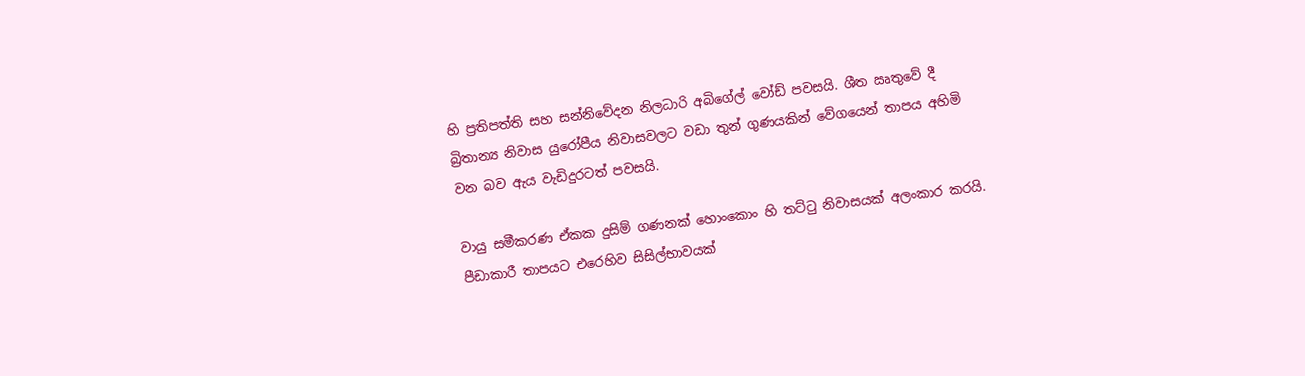හි ප්‍රතිපත්ති සහ සන්නිවේදන නිලධාරි අබිගේල් වෝඩ් පවසයි. ශීත ඍතුවේ දී බ්‍රිතාන්‍ය නිවාස යුරෝපීය නිවාසවලට වඩා තුන් ගුණයකින් වේගයෙන් තාපය අහිමි වන බව ඇය වැඩිදුරටත් පවසයි.

වායු සමීකරණ ඒකක දුසිම් ගණනක් හොංකොං හි තට්ටු නිවාසයක් අලංකාර කරයි. පීඩාකාරී තාපයට එරෙහිව සිසිල්භාවයක්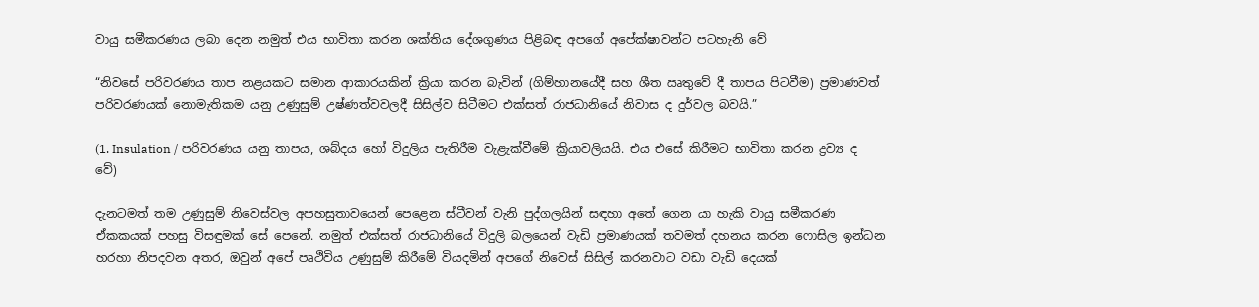වායු සමීකරණය ලබා දෙන නමුත් එය භාවිතා කරන ශක්තිය දේශගුණය පිළිබඳ අපගේ අපේක්ෂාවන්ට පටහැනි වේ

“නිවසේ පරිවරණය තාප නළයකට සමාන ආකාරයකින් ක්‍රියා කරන බැවින් (ගිම්හානයේදී සහ ශීත ඍතුවේ දී තාපය පිටවීම) ප්‍රමාණවත් පරිවරණයක් නොමැතිකම යනු උණුසුම් උෂ්ණත්වවලදී සිසිල්ව සිටීමට එක්සත් රාජධානියේ නිවාස ද දුර්වල බවයි.”

(1. Insulation / පරිවරණය යනු තාපය, ශබ්දය හෝ විදුලිය පැතිරීම වැළැක්වීමේ ක්‍රියාවලියයි. එය එසේ කිරීමට භාවිතා කරන ද්‍රව්‍ය ද වේ)

දැනටමත් තම උණුසුම් නිවෙස්වල අපහසුතාවයෙන් පෙළෙන ස්ටීවන් වැනි පුද්ගලයින් සඳහා අතේ ගෙන යා හැකි වායු සමීකරණ ඒකකයක් පහසු විසඳුමක් සේ පෙනේ. නමුත් එක්සත් රාජධානියේ විදුලි බලයෙන් වැඩි ප්‍රමාණයක් තවමත් දහනය කරන ෆොසිල ඉන්ධන හරහා නිපදවන අතර, ඔවුන් අපේ පෘථිවිය උණුසුම් කිරීමේ වියදමින් අපගේ නිවෙස් සිසිල් කරනවාට වඩා වැඩි දෙයක්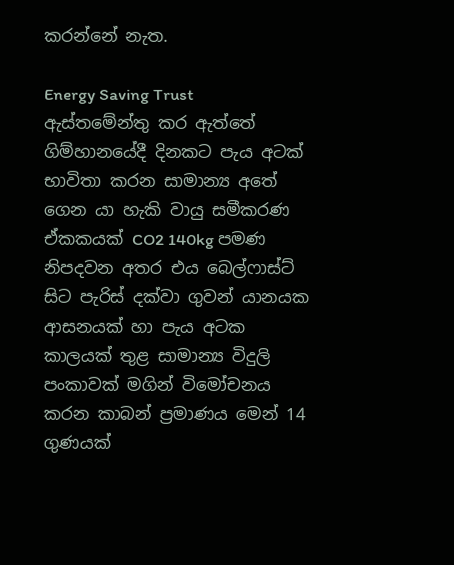කරන්නේ නැත.

Energy Saving Trust ඇස්තමේන්තු කර ඇත්තේ ගිම්හානයේදී දිනකට පැය අටක් භාවිතා කරන සාමාන්‍ය අතේ ගෙන යා හැකි වායු සමීකරණ ඒකකයක් CO2 140kg පමණ නිපදවන අතර එය බෙල්ෆාස්ට් සිට පැරිස් දක්වා ගුවන් යානයක ආසනයක් හා පැය අටක කාලයක් තුළ සාමාන්‍ය විදුලි පංකාවක් මගින් විමෝචනය කරන කාබන් ප්‍රමාණය මෙන් 14 ගුණයක්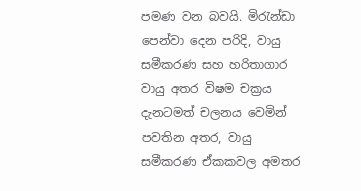පමණ වන බවයි. මිරැන්ඩා පෙන්වා දෙන පරිදි, වායු සමීකරණ සහ හරිතාගාර වායු අතර විෂම චක්‍රය දැනටමත් චලනය වෙමින් පවතින අතර, වායු සමීකරණ ඒකකවල අමතර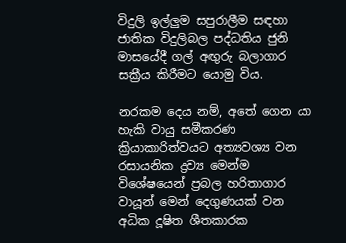විදුලි ඉල්ලුම සපුරාලීම සඳහා ජාතික විදුලිබල පද්ධතිය ජුනි මාසයේදී ගල් අඟුරු බලාගාර සක්‍රීය කිරීමට යොමු විය.

නරකම දෙය නම්, අතේ ගෙන යා හැකි වායු සමීකරණ ක්‍රියාකාරිත්වයට අත්‍යවශ්‍ය වන රසායනික ද්‍රව්‍ය මෙන්ම විශේෂයෙන් ප්‍රබල හරිතාගාර වායූන් මෙන් දෙගුණයක් වන අධික දූෂිත ශීතකාරක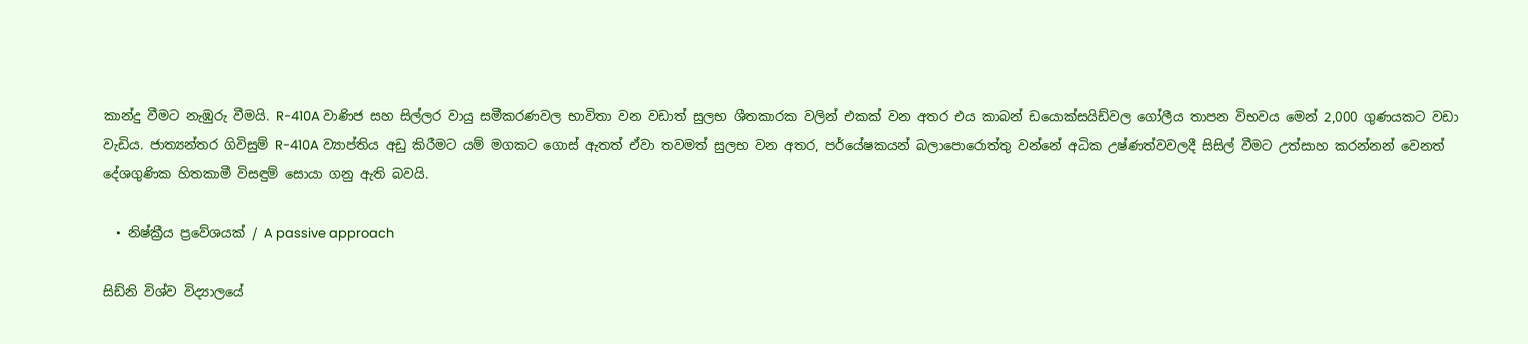කාන්දු වීමට නැඹුරු වීමයි. R-410A වාණිජ සහ සිල්ලර වායු සමීකරණවල භාවිතා වන වඩාත් සුලභ ශීතකාරක වලින් එකක් වන අතර එය කාබන් ඩයොක්සයිඩ්වල ගෝලීය තාපන විභවය මෙන් 2,000 ගුණයකට වඩා වැඩිය. ජාත්‍යන්තර ගිවිසුම් R-410A ව්‍යාප්තිය අඩු කිරීමට යම් මගකට ගොස් ඇතත් ඒවා තවමත් සුලභ වන අතර, පර්යේෂකයන් බලාපොරොත්තු වන්නේ අධික උෂ්ණත්වවලදී සිසිල් වීමට උත්සාහ කරන්නන් වෙනත් දේශගුණික හිතකාමී විසඳුම් සොයා ගනු ඇති බවයි.

  • නිෂ්ක්‍රීය ප්‍රවේශයක් / A passive approach

සිඩ්නි විශ්ව විද්‍යාලයේ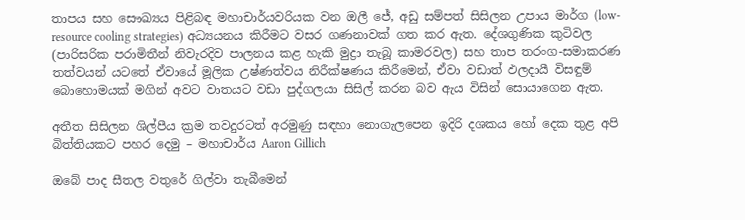තාපය සහ සෞඛ්‍යය පිළිබඳ මහාචාර්යවරියක වන ඔලී ජේ, අඩු සම්පත් සිසිලන උපාය මාර්ග (low-resource cooling strategies) අධ්‍යයනය කිරීමට වසර ගණනාවක් ගත කර ඇත. දේශගුණික කුටිවල (පාරිසරික පරාමිතීන් නිවැරදිව පාලනය කළ හැකි මුද්‍රා තැබූ කාමරවල) සහ තාප තරංග-සමාකරණ තත්වයන් යටතේ ඒවායේ මූලික උෂ්ණත්වය නිරීක්ෂණය කිරීමෙන්, ඒවා වඩාත් ඵලදායී විසඳුම් බොහොමයක් මගින් අවට වාතයට වඩා පුද්ගලයා සිසිල් කරන බව ඇය විසින් සොයාගෙන ඇත.

අතීත සිසිලන ශිල්පීය ක්‍රම තවදුරටත් අරමුණු සඳහා නොගැලපෙන ඉදිරි දශකය හෝ දෙක තුළ අපි බිත්තියකට පහර දෙමු – මහාචාර්ය Aaron Gillich

ඔබේ පාද සීතල වතුරේ ගිල්වා තැබීමෙන්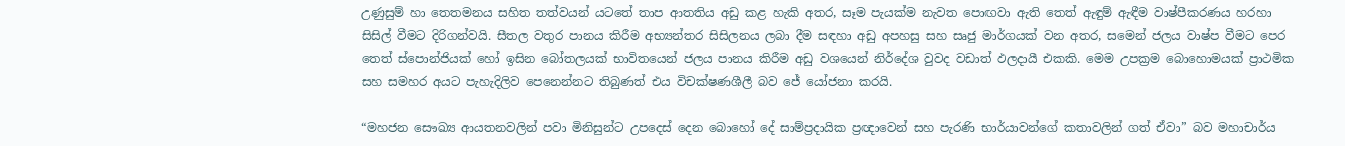උණුසුම් හා තෙතමනය සහිත තත්වයන් යටතේ තාප ආතතිය අඩු කළ හැකි අතර, සෑම පැයක්ම නැවත පොඟවා ඇති තෙත් ඇඳුම් ඇඳීම වාෂ්පීකරණය හරහා සිසිල් වීමට දිරිගන්වයි. සීතල වතුර පානය කිරීම අභ්‍යන්තර සිසිලනය ලබා දීම සඳහා අඩු අපහසු සහ සෘජු මාර්ගයක් වන අතර, සමෙන් ජලය වාෂ්ප වීමට පෙර තෙත් ස්පොන්ජියක් හෝ ඉසින බෝතලයක් භාවිතයෙන් ජලය පානය කිරීම අඩු වශයෙන් නිර්දේශ වුවද වඩාත් ඵලදායී එකකි. මෙම උපක්‍රම බොහොමයක් ප්‍රාථමික සහ සමහර අයට පැහැදිලිව පෙනෙන්නට තිබුණත් එය විචක්ෂණශීලී බව ජේ යෝජනා කරයි.

“මහජන සෞඛ්‍ය ආයතනවලින් පවා මිනිසුන්ට උපදෙස් දෙන බොහෝ දේ සාම්ප්‍රදායික ප්‍රඥාවෙන් සහ පැරණි භාර්යාවන්ගේ කතාවලින් ගත් ඒවා” බව මහාචාර්ය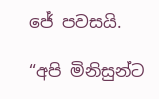ජේ පවසයි.

“අපි මිනිසුන්ට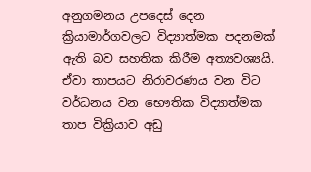අනුගමනය උපදෙස් දෙන ක්‍රියාමාර්ගවලට විද්‍යාත්මක පදනමක් ඇති බව සහතික කිරීම අත්‍යවශ්‍යයි. ඒවා තාපයට නිරාවරණය වන විට වර්ධනය වන භෞතික විද්‍යාත්මක තාප වික්‍රියාව අඩු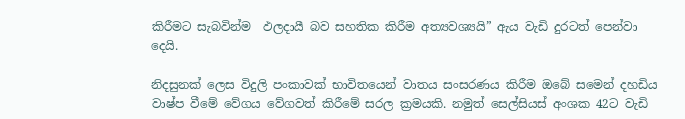කිරීමට සැබවින්ම  ඵලදායී බව සහතික කිරීම අත්‍යවශ්‍යයි” ඇය වැඩි දුරටත් පෙන්වා දෙයි.

නිදසුනක් ලෙස විදුලි පංකාවක් භාවිතයෙන් වාතය සංසරණය කිරීම ඔබේ සමෙන් දහඩිය වාෂ්ප වීමේ වේගය වේගවත් කිරීමේ සරල ක්‍රමයකි. නමුත් සෙල්සියස් අංශක 42ට වැඩි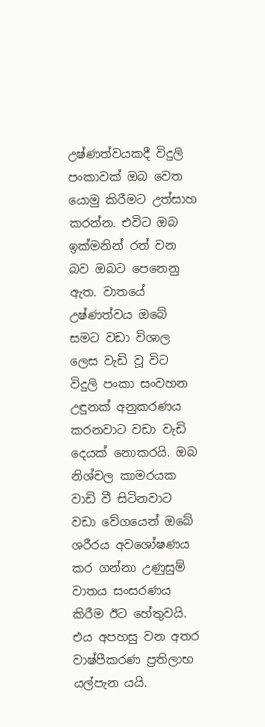උෂ්ණත්වයකදී විදුලි පංකාවක් ඔබ වෙත යොමු කිරීමට උත්සාහ කරන්න. එවිට ඔබ ඉක්මනින් රත් වන බව ඔබට පෙනෙනු ඇත. වාතයේ උෂ්ණත්වය ඔබේ සමට වඩා විශාල ලෙස වැඩි වූ විට විදුලි පංකා සංවහන උඳුනක් අනුකරණය කරනවාට වඩා වැඩි දෙයක් නොකරයි. ඔබ නිශ්චල කාමරයක වාඩි වී සිටිනවාට වඩා වේගයෙන් ඔබේ ශරීරය අවශෝෂණය කර ගන්නා උණුසුම් වාතය සංසරණය කිරීම ඊට හේතුවයි. එය අපහසු වන අතර වාෂ්පීකරණ ප්‍රතිලාභ යල්පැන යයි.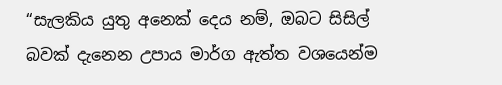“සැලකිය යුතු අනෙක් දෙය නම්, ඔබට සිසිල් බවක් දැනෙන උපාය මාර්ග ඇත්ත වශයෙන්ම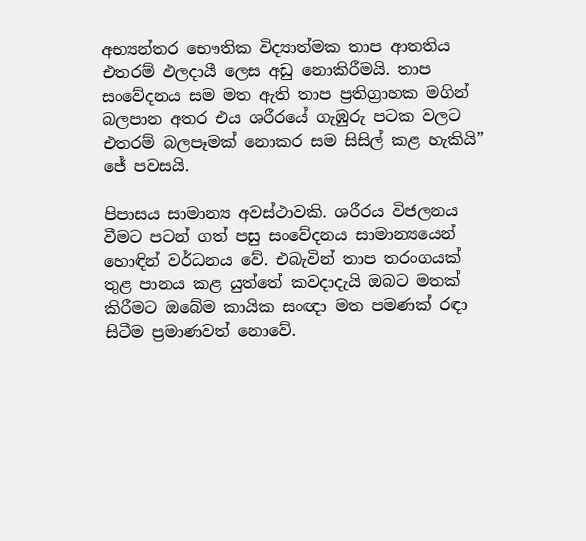අභ්‍යන්තර භෞතික විද්‍යාත්මක තාප ආතතිය එතරම් ඵලදායී ලෙස අඩු නොකිරීමයි. තාප සංවේදනය සම මත ඇති තාප ප්‍රතිග්‍රාහක මගින් බලපාන අතර එය ශරීරයේ ගැඹුරු පටක වලට එතරම් බලපෑමක් නොකර සම සිසිල් කළ හැකියි” ජේ පවසයි.

පිපාසය සාමාන්‍ය අවස්ථාවකි. ශරීරය විජලනය වීමට පටන් ගත් පසු සංවේදනය සාමාන්‍යයෙන් හොඳින් වර්ධනය වේ. එබැවින් තාප තරංගයක් තුළ පානය කළ යුත්තේ කවදාදැයි ඔබට මතක් කිරීමට ඔබේම කායික සංඥා මත පමණක් රඳා සිටීම ප්‍රමාණවත් නොවේ.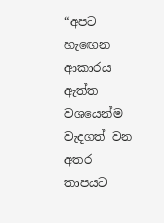“අපට හැඟෙන ආකාරය ඇත්ත වශයෙන්ම වැදගත් වන අතර තාපයට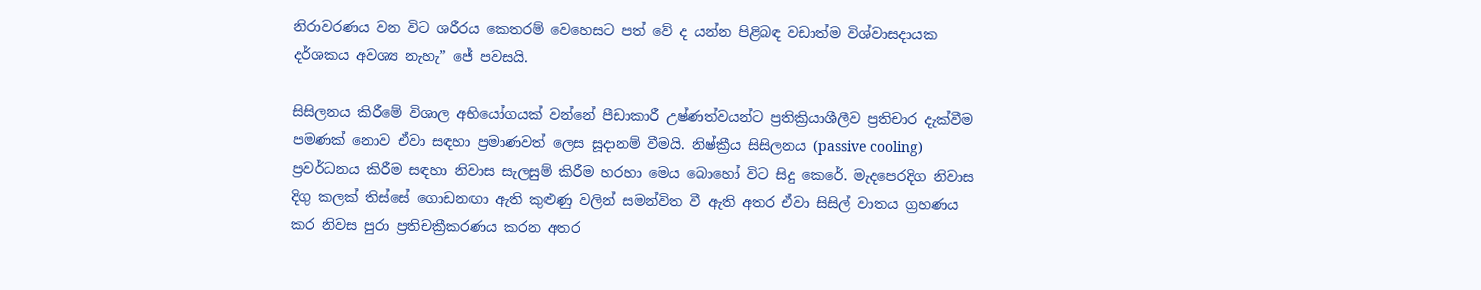නිරාවරණය වන විට ශරීරය කෙතරම් වෙහෙසට පත් වේ ද යන්න පිළිබඳ වඩාත්ම විශ්වාසදායක දර්ශකය අවශ්‍ය නැහැ” ජේ පවසයි.

සිසිලනය කිරීමේ විශාල අභියෝගයක් වන්නේ පීඩාකාරී උෂ්ණත්වයන්ට ප්‍රතික්‍රියාශීලීව ප්‍රතිචාර දැක්වීම පමණක් නොව ඒවා සඳහා ප්‍රමාණවත් ලෙස සූදානම් වීමයි. නිෂ්ක්‍රීය සිසිලනය (passive cooling) ප්‍රවර්ධනය කිරීම සඳහා නිවාස සැලසුම් කිරීම හරහා මෙය බොහෝ විට සිදු කෙරේ. මැදපෙරදිග නිවාස දිගු කලක් තිස්සේ ගොඩනඟා ඇති කුළුණු වලින් සමන්විත වී ඇති අතර ඒවා සිසිල් වාතය ග්‍රහණය කර නිවස පුරා ප්‍රතිචක්‍රීකරණය කරන අතර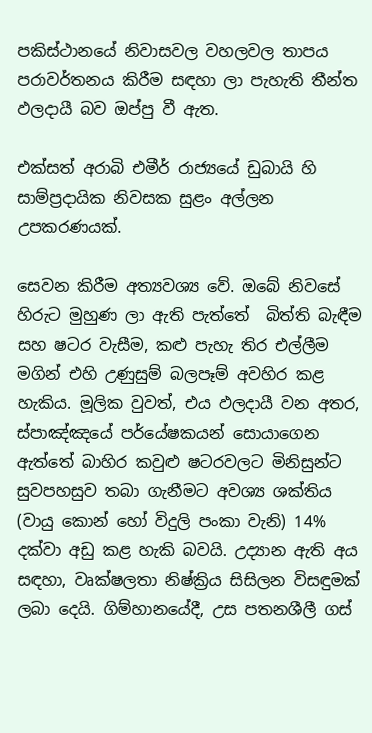පකිස්ථානයේ නිවාසවල වහලවල තාපය පරාවර්තනය කිරීම සඳහා ලා පැහැති තීන්ත ඵලදායී බව ඔප්පු වී ඇත.

එක්සත් අරාබි එමීර් රාජ්‍යයේ ඩුබායි හි සාම්ප්‍රදායික නිවසක සුළං අල්ලන උපකරණයක්.

සෙවන කිරීම අත්‍යවශ්‍ය වේ. ඔබේ නිවසේ හිරුට මුහුණ ලා ඇති පැත්තේ  බිත්ති බැඳීම සහ ෂටර වැසීම, කළු පැහැ තිර එල්ලීම මගින් එහි උණුසුම් බලපෑම් අවහිර කළ හැකිය. මූලික වුවත්, එය ඵලදායී වන අතර, ස්පාඤ්ඤයේ පර්යේෂකයන් සොයාගෙන ඇත්තේ බාහිර කවුළු ෂටරවලට මිනිසුන්ට සුවපහසුව තබා ගැනීමට අවශ්‍ය ශක්තිය (වායු කොන් හෝ විදුලි පංකා වැනි) 14% දක්වා අඩු කළ හැකි බවයි. උද්‍යාන ඇති අය සඳහා, වෘක්ෂලතා නිෂ්ක්‍රිය සිසිලන විසඳුමක් ලබා දෙයි. ගිම්හානයේදී, උස පතනශීලී ගස්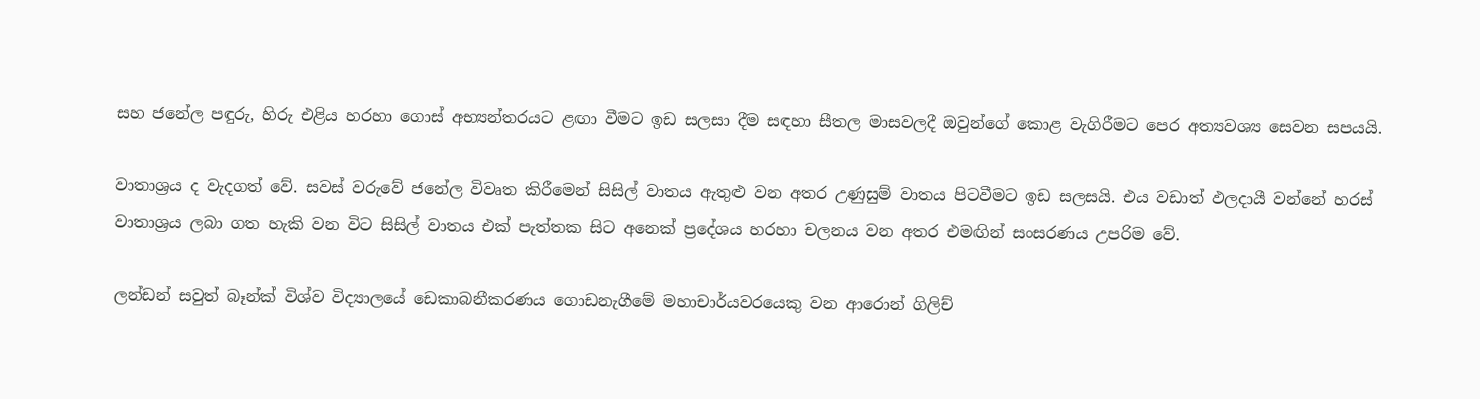සහ ජනේල පඳුරු, හිරු එළිය හරහා ගොස් අභ්‍යන්තරයට ළඟා වීමට ඉඩ සලසා දීම සඳහා සීතල මාසවලදී ඔවුන්ගේ කොළ වැගිරීමට පෙර අත්‍යවශ්‍ය සෙවන සපයයි.

වාතාශ්‍රය ද වැදගත් වේ. සවස් වරුවේ ජනේල විවෘත කිරීමෙන් සිසිල් වාතය ඇතුළු වන අතර උණුසුම් වාතය පිටවීමට ඉඩ සලසයි. එය වඩාත් ඵලදායී වන්නේ හරස් වාතාශ්‍රය ලබා ගත හැකි වන විට සිසිල් වාතය එක් පැත්තක සිට අනෙක් ප්‍රදේශය හරහා චලනය වන අතර එමඟින් සංසරණය උපරිම වේ.

ලන්ඩන් සවුත් බෑන්ක් විශ්ව විද්‍යාලයේ ඩෙකාබනීකරණය ගොඩනැගීමේ මහාචාර්යවරයෙකු වන ආරොන් ගිලිච්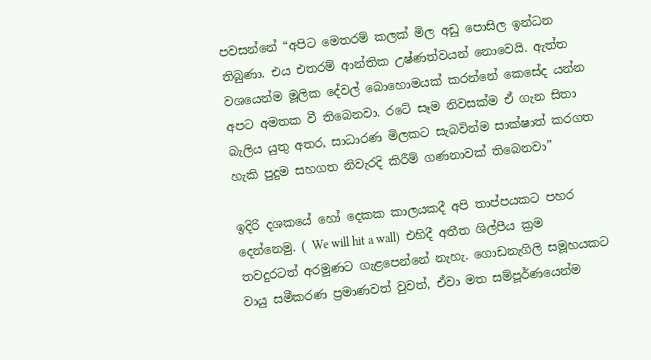පවසන්නේ “අපිට මෙතරම් කලක් මිල අඩු පොසිල ඉන්ධන තිබුණා. එය එතරම් ආන්තික උෂ්ණත්වයන් නොවෙයි. ඇත්ත වශයෙන්ම මූලික දේවල් බොහොමයක් කරන්නේ කෙසේද යන්න අපට අමතක වී තිබෙනවා. රටේ සෑම නිවසක්ම ඒ ගැන සිතා බැලිය යුතු අතර, සාධාරණ මිලකට සැබවින්ම සාක්ෂාත් කරගත හැකි පුදුම සහගත නිවැරදි කිරීම් ගණනාවක් තිබෙනවා”

ඉදිරි දශකයේ හෝ දෙකක කාලයකදී අපි තාප්පයකට පහර දෙන්නෙමු. ( We will hit a wall)  එහිදී අතීත ශිල්පීය ක්‍රම තවදුරටත් අරමුණට ගැළපෙන්නේ නැහැ. ගොඩනැගිලි සමූහයකට වායු සමීකරණ ප්‍රමාණවත් වුවත්, ඒවා මත සම්පූර්ණයෙන්ම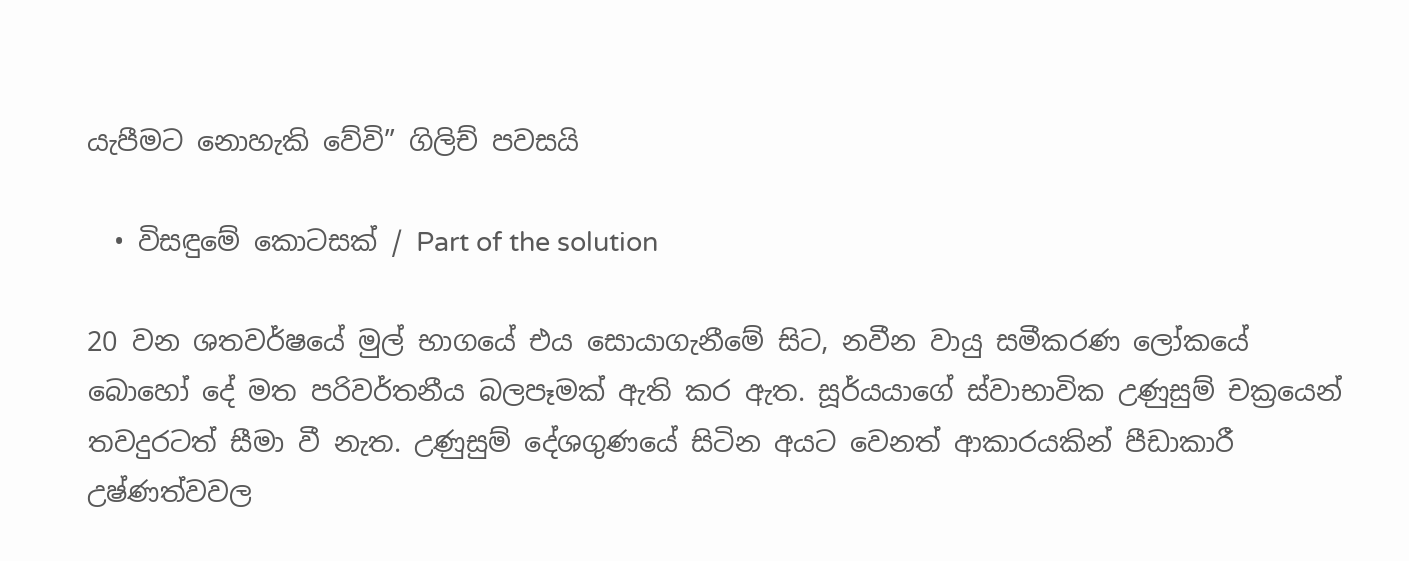යැපීමට නොහැකි වේවි” ගිලිච් පවසයි

  • විසඳුමේ කොටසක් / Part of the solution

20 වන ශතවර්ෂයේ මුල් භාගයේ එය සොයාගැනීමේ සිට, නවීන වායු සමීකරණ ලෝකයේ බොහෝ දේ මත පරිවර්තනීය බලපෑමක් ඇති කර ඇත. සූර්යයාගේ ස්වාභාවික උණුසුම් චක්‍රයෙන් තවදුරටත් සීමා වී නැත. උණුසුම් දේශගුණයේ සිටින අයට වෙනත් ආකාරයකින් පීඩාකාරී උෂ්ණත්වවල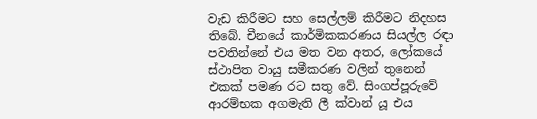වැඩ කිරීමට සහ සෙල්ලම් කිරීමට නිදහස තිබේ. චීනයේ කාර්මිකකරණය සියල්ල රඳා පවතින්නේ එය මත වන අතර, ලෝකයේ ස්ථාපිත වායු සමීකරණ වලින් තුනෙන් එකක් පමණ රට සතු වේ. සිංගප්පූරුවේ ආරම්භක අගමැති ලී ක්වාන් යූ එය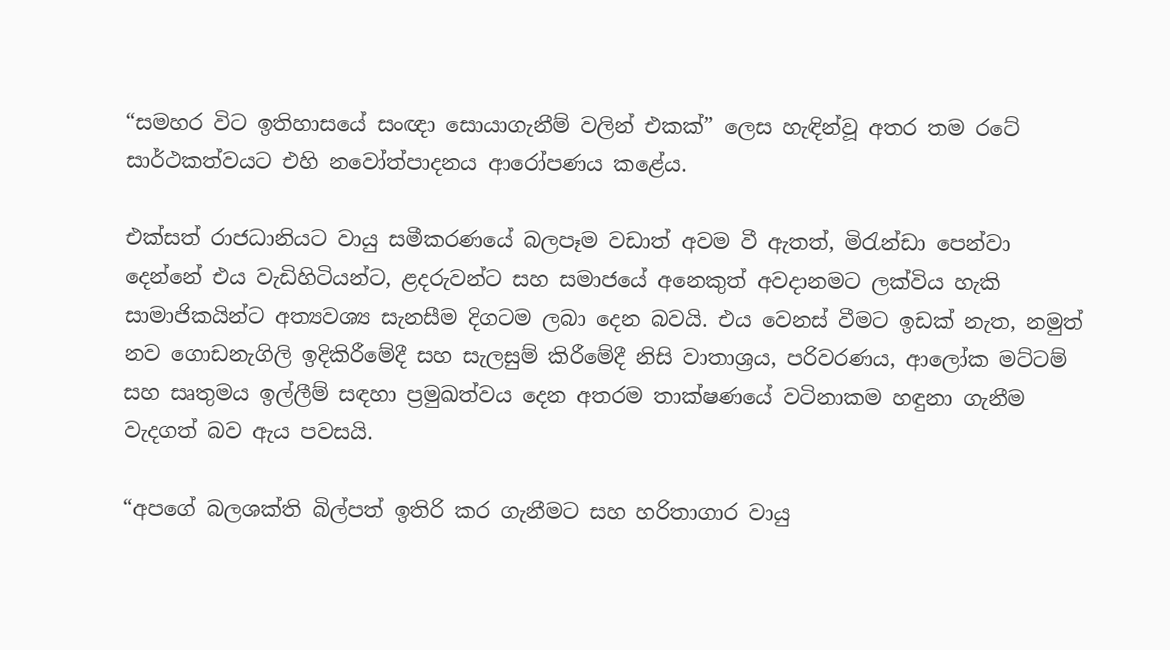“සමහර විට ඉතිහාසයේ සංඥා සොයාගැනීම් වලින් එකක්” ලෙස හැඳින්වූ අතර තම රටේ සාර්ථකත්වයට එහි නවෝත්පාදනය ආරෝපණය කළේය.

එක්සත් රාජධානියට වායු සමීකරණයේ බලපෑම වඩාත් අවම වී ඇතත්, මිරැන්ඩා පෙන්වා දෙන්නේ එය වැඩිහිටියන්ට, ළදරුවන්ට සහ සමාජයේ අනෙකුත් අවදානමට ලක්විය හැකි සාමාජිකයින්ට අත්‍යවශ්‍ය සැනසීම දිගටම ලබා දෙන බවයි. එය වෙනස් වීමට ඉඩක් නැත, නමුත් නව ගොඩනැගිලි ඉදිකිරීමේදී සහ සැලසුම් කිරීමේදී නිසි වාතාශ්‍රය, පරිවරණය, ආලෝක මට්ටම් සහ සෘතුමය ඉල්ලීම් සඳහා ප්‍රමුඛත්වය දෙන අතරම තාක්ෂණයේ වටිනාකම හඳුනා ගැනීම වැදගත් බව ඇය පවසයි.

“අපගේ බලශක්ති බිල්පත් ඉතිරි කර ගැනීමට සහ හරිතාගාර වායු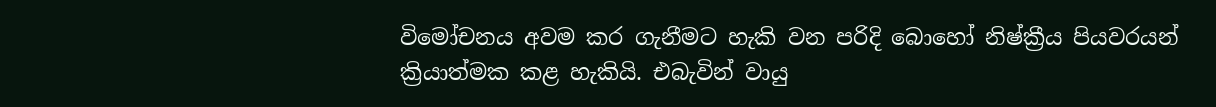විමෝචනය අවම කර ගැනීමට හැකි වන පරිදි බොහෝ නිෂ්ක්‍රීය පියවරයන් ක්‍රියාත්මක කළ හැකියි. එබැවින් වායු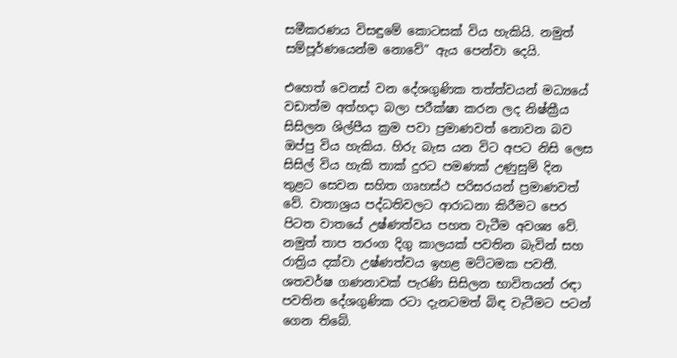සමීකරණය විසඳුමේ කොටසක් විය හැකියි. නමුත් සම්පූර්ණයෙන්ම නොවේ” ඇය පෙන්වා දෙයි.

එහෙත් වෙනස් වන දේශගුණික තත්ත්වයන් මධ්‍යයේ වඩාත්ම අත්හදා බලා පරීක්ෂා කරන ලද නිෂ්ක්‍රීය සිසිලන ශිල්පීය ක්‍රම පවා ප්‍රමාණවත් නොවන බව ඔප්පු විය හැකිය. හිරු බැස යන විට අපට නිසි ලෙස සිසිල් විය හැකි තාක් දුරට පමණක් උණුසුම් දින තුළට සෙවන සහිත ගෘහස්ථ පරිසරයන් ප්‍රමාණවත් වේ. වාතාශ්‍රය පද්ධතිවලට ආරාධනා කිරීමට පෙර පිටත වාතයේ උෂ්ණත්වය පහත වැටීම අවශ්‍ය වේ. නමුත් තාප තරංග දිගු කාලයක් පවතින බැවින් සහ රාත්‍රිය දක්වා උෂ්ණත්වය ඉහළ මට්ටමක පවතී. ශතවර්ෂ ගණනාවක් පැරණි සිසිලන භාවිතයන් රඳා පවතින දේශගුණික රටා දැනටමත් බිඳ වැටීමට පටන් ගෙන තිබේ.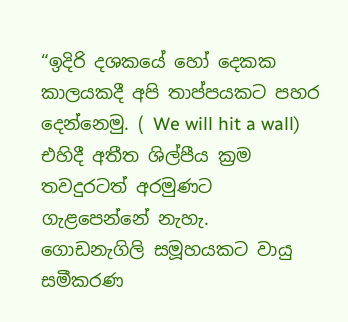“ඉදිරි දශකයේ හෝ දෙකක කාලයකදී අපි තාප්පයකට පහර දෙන්නෙමු. ( We will hit a wall)  එහිදී අතීත ශිල්පීය ක්‍රම තවදුරටත් අරමුණට ගැළපෙන්නේ නැහැ. ගොඩනැගිලි සමූහයකට වායු සමීකරණ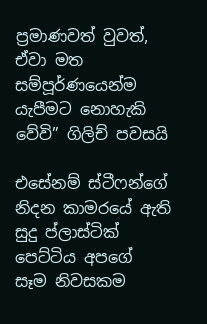ප්‍රමාණවත් වුවත්, ඒවා මත සම්පූර්ණයෙන්ම යැපීමට නොහැකි වේවි” ගිලිච් පවසයි

එසේනම් ස්ටීෆන්ගේ නිදන කාමරයේ ඇති සුදු ප්ලාස්ටික් පෙට්ටිය අපගේ සෑම නිවසකම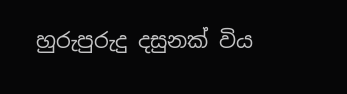හුරුපුරුදු දසුනක් විය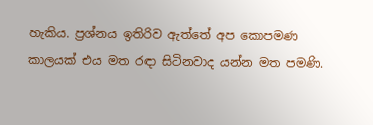හැකිය. ප්‍රශ්නය ඉතිරිව ඇත්තේ අප කොපමණ කාලයක් එය මත රඳා සිටිනවාද යන්න මත පමණි.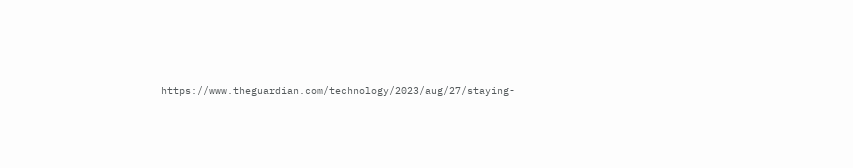https://www.theguardian.com/technology/2023/aug/27/staying-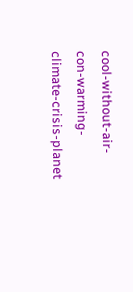cool-without-air-con-warming-climate-crisis-planet